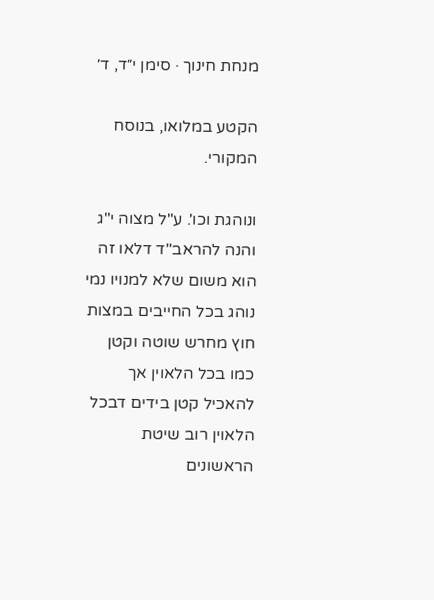מנחת חינוך · סימן י״ד, ד׳

הקטע במלואו, בנוסח המקורי.

ונוהגת וכו'. ע"ל מצוה י"ג והנה להראב"ד דלאו זה הוא משום שלא למנויו נמי נוהג בכל החייבים במצות חוץ מחרש שוטה וקטן כמו בכל הלאוין אך להאכיל קטן בידים דבכל הלאוין רוב שיטת הראשונים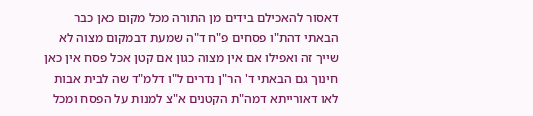דאסור להאכילם בידים מן התורה מכל מקום כאן כבר הבאתי דהת"ו פסחים פ"ח ד"ה שמעת דבמקום מצוה לא שייך זה ואפילו אם אין מצוה כגון אם קטן אכל פסח אין כאן חינוך גם הבאתי ד' הר"ן נדרים ל"ו דלמ"ד שה לבית אבות לאו דאורייתא דמה"ת הקטנים א"צ למנות על הפסח ומכל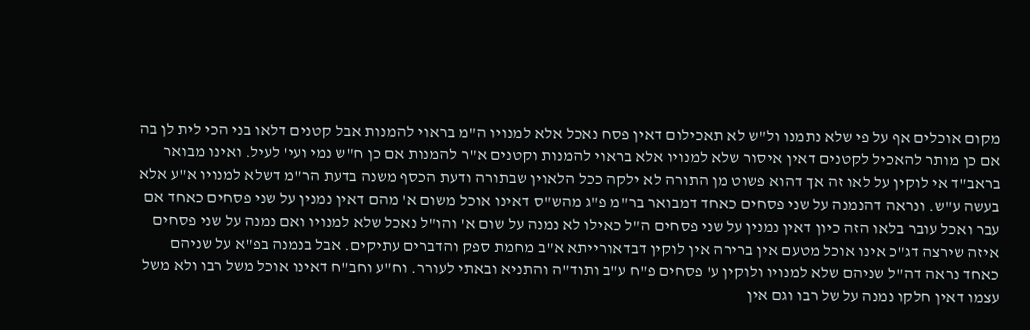מקום אוכלים אף על פי שלא נתמנו ול"ש לא תאכילום דאין פסח נאכל אלא למנויו ה"מ בראוי להמנות אבל קטנים דלאו בני הכי לית לן בה אם כן מותר להאכיל לקטנים דאין איסור שלא למנויו אלא בראוי להמנות וקטנים א"ר להמנות אם כן ח"ש נמי ועי' לעיל. ואינו מבואר בראב"ד אי לוקין על לאו זה אך דהוא פשוט מן התורה לא ילקה ככל הלאוין שבתורה ודעת הכסף משנה בדעת הר"מ דשלא למנויו א"ע אלא בעשה ע"ש. ונראה דהנמנה על שני פסחים כאחד דמבואר בר"מ פ"ג מהש"ס דאינו אוכל משום א' מהם דאין נמנין על שני פסחים כאחד אם עבר ואכל עובר בלאו הזה כיון דאין נמנין על שני פסחים ה"ל כאילו לא נמנה על שום א' והו"ל נאכל שלא למנויו ואם נמנה על שני פסחים איזה שירצה דג"כ אינו אוכל מטעם אין ברירה אין לוקין דבדאורייתא א"ב מחמת ספק והדברים עתיקים. אבל בנמנה בפ"א על שניהם כאחד נראה דה"ל שניהם שלא למנויו ולוקין ע' פסחים פ"ח ע"ב ותוד"ה והתניא ובאתי לעורר. וח"ע וחב"ח דאינו אוכל משל רבו ולא משל עצמו דאין חלקו נמנה על של רבו וגם אין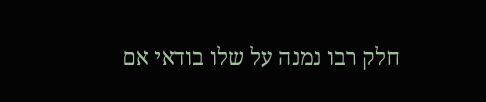חלק רבו נמנה על שלו בודאי אם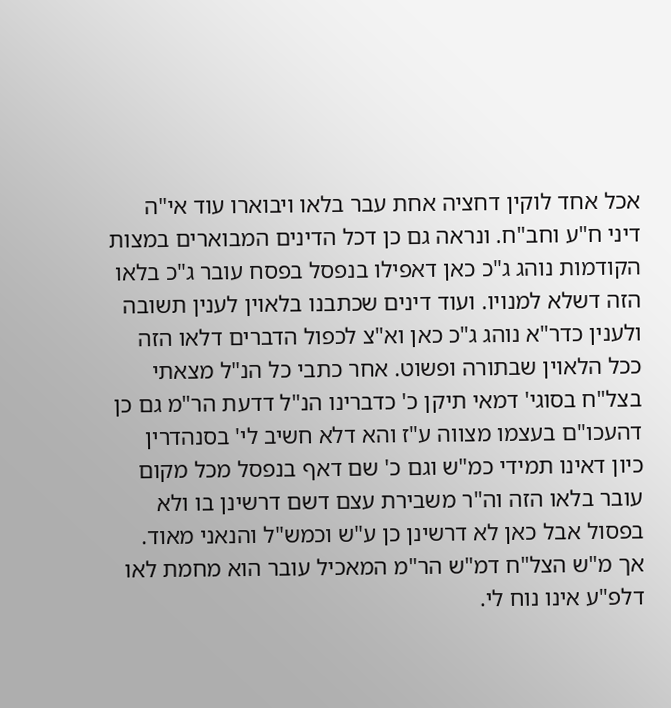אכל אחד לוקין דחציה אחת עבר בלאו ויבוארו עוד אי"ה דיני ח"ע וחב"ח. ונראה גם כן דכל הדינים המבוארים במצות הקודמות נוהג ג"כ כאן דאפילו בנפסל בפסח עובר ג"כ בלאו הזה דשלא למנויו. ועוד דינים שכתבנו בלאוין לענין תשובה ולענין כדר"א נוהג ג"כ כאן וא"צ לכפול הדברים דלאו הזה ככל הלאוין שבתורה ופשוט. אחר כתבי כל הנ"ל מצאתי בצל"ח בסוגי' דמאי תיקן כ' כדברינו הנ"ל דדעת הר"מ גם כן דהעכו"ם בעצמו מצווה ע"ז והא דלא חשיב לי' בסנהדרין כיון דאינו תמידי כמ"ש וגם כ' שם דאף בנפסל מכל מקום עובר בלאו הזה וה"ר משבירת עצם דשם דרשינן בו ולא בפסול אבל כאן לא דרשינן כן ע"ש וכמש"ל והנאני מאוד. אך מ"ש הצל"ח דמ"ש הר"מ המאכיל עובר הוא מחמת לאו דלפ"ע אינו נוח לי.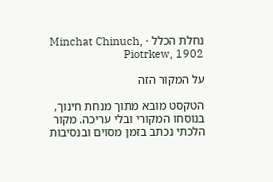נחלת הכלל · Minchat Chinuch, Piotrkew, 1902

על המקור הזה

הטקסט מובא מתוך מנחת חינוך, בנוסחו המקורי ובלי עריכה. מקור הלכתי נכתב בזמן מסוים ובנסיבות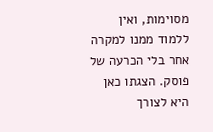מסוימות, ואין ללמוד ממנו למקרה אחר בלי הכרעה של פוסק. הצגתו כאן היא לצורך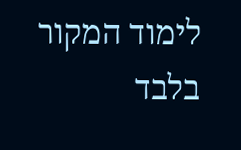לימוד המקור בלבד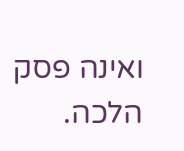ואינה פסק הלכה.